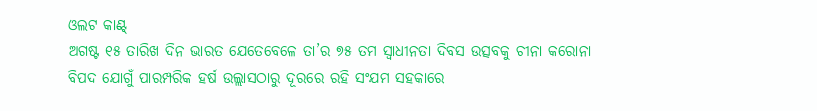ଓଲଟ କାଣ୍ଟ୍
ଅଗଷ୍ଟ ୧୫ ତାରିଖ ଦିନ ଭାରତ ଯେତେବେଳେ ତା’ର ୭୫ ତମ ସ୍ବାଧୀନତା ଦିବସ ଉତ୍ସବକୁ ଚୀନା କରୋନା ବିପଦ ଯୋଗୁଁ ପାରମ୍ପରିକ ହର୍ଷ ଉଲ୍ଲାସଠାରୁ ଦୂରରେ ରହି ସଂଯମ ସହକାରେ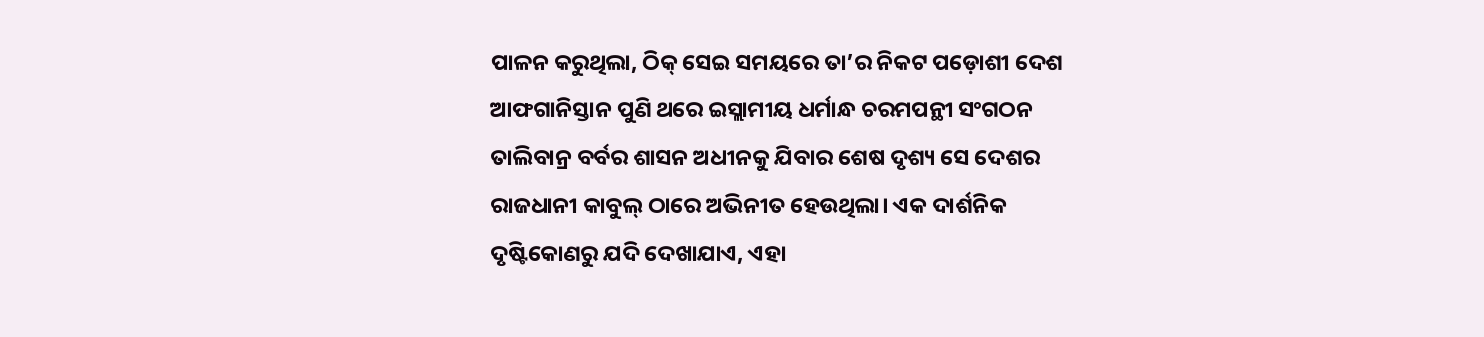ପାଳନ କରୁଥିଲା, ଠିକ୍ ସେଇ ସମୟରେ ତା’ର ନିକଟ ପଡ଼ୋଶୀ ଦେଶ ଆଫଗାନିସ୍ତାନ ପୁଣି ଥରେ ଇସ୍ଲାମୀୟ ଧର୍ମାନ୍ଧ ଚରମପନ୍ଥୀ ସଂଗଠନ ତାଲିବାନ୍ର ବର୍ବର ଶାସନ ଅଧୀନକୁ ଯିବାର ଶେଷ ଦୃଶ୍ୟ ସେ ଦେଶର ରାଜଧାନୀ କାବୁଲ୍ ଠାରେ ଅଭିନୀତ ହେଉଥିଲା। ଏକ ଦାର୍ଶନିକ ଦୃଷ୍ଟିକୋଣରୁ ଯଦି ଦେଖାଯାଏ, ଏହା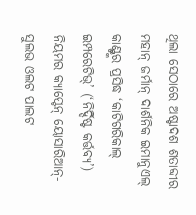ଥିଲା ସେଠାରେ ଅଷ୍ଟାଦଶ ଶତାବ୍ଦୀର ମହାନ୍ ଜର୍ମାନ୍ ଦାର୍ଶନିକ ଇମାନୁଏଲ୍ କାଣ୍ଟ୍ଙ୍କର ପ୍ରସିଦ୍ଧ ‘କାଟିଗରିକାଲ୍ ଇମ୍ପରେଟିଭ୍’ (‘ନିର୍ଦ୍ଦିଷ୍ଟ କର୍ତ୍ତବ୍ୟ’) ନିୟମର କ୍ୟାପ୍ଟେନ୍ ୟୋସାରିଆନ୍-ସୁଲଭ ଓଲଟ ପାଲଟ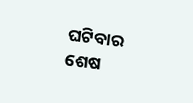ଘଟିବାର ଶେଷ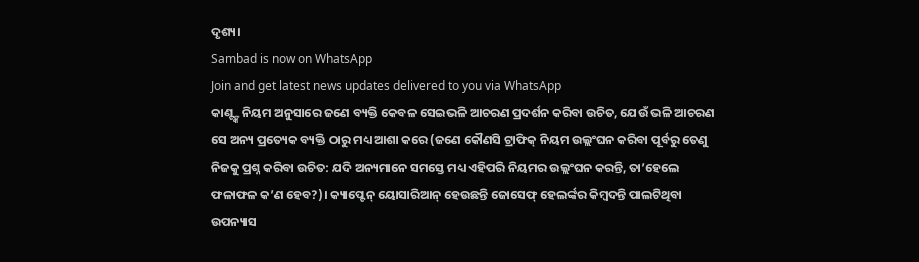ଦୃଶ୍ୟ।
Sambad is now on WhatsApp
Join and get latest news updates delivered to you via WhatsApp
କାଣ୍ଟ୍ଙ୍କ ନିୟମ ଅନୁସାରେ ଜଣେ ବ୍ୟକ୍ତି କେବଳ ସେଇଭଳି ଆଚରଣ ପ୍ରଦର୍ଶନ କରିବା ଉଚିତ, ଯେଉଁ ଭଳି ଆଚରଣ ସେ ଅନ୍ୟ ପ୍ରତ୍ୟେକ ବ୍ୟକ୍ତି ଠାରୁ ମଧ୍ୟ ଆଶା କରେ (ଜଣେ କୌଣସି ଟ୍ରାଫିକ୍ ନିୟମ ଉଲ୍ଲଂଘନ କରିବା ପୂର୍ବରୁ ତେଣୁ ନିଜକୁ ପ୍ରଶ୍ନ କରିବା ଉଚିତ: ଯଦି ଅନ୍ୟମାନେ ସମସ୍ତେ ମଧ୍ୟ ଏହିପରି ନିୟମର ଉଲ୍ଲଂଘନ କରନ୍ତି, ତା’ହେଲେ ଫଳାଫଳ କ’ଣ ହେବ?)। କ୍ୟାପ୍ଟେନ୍ ୟୋସାରିଆନ୍ ହେଉଛନ୍ତି ଜୋସେଫ୍ ହେଲର୍ଙ୍କର କିମ୍ବଦନ୍ତି ପାଲଟିଥିବା ଉପନ୍ୟାସ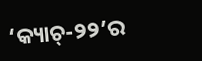‘କ୍ୟାଚ୍-୨୨’ର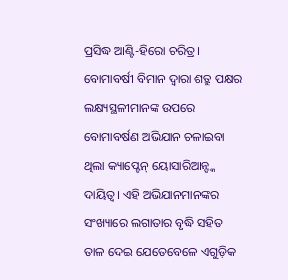ପ୍ରସିଦ୍ଧ ଆଣ୍ଟି-ହିରୋ ଚରିତ୍ର। ବୋମାବର୍ଷୀ ବିମାନ ଦ୍ବାରା ଶତ୍ରୁ ପକ୍ଷର ଲକ୍ଷ୍ୟସ୍ଥଳୀମାନଙ୍କ ଉପରେ ବୋମାବର୍ଷଣ ଅଭିଯାନ ଚଳାଇବା ଥିଲା କ୍ୟାପ୍ଟେନ୍ ୟୋସାରିଆନ୍ଙ୍କ ଦାୟିତ୍ବ। ଏହି ଅଭିଯାନମାନଙ୍କର ସଂଖ୍ୟାରେ ଲଗାତାର ବୃଦ୍ଧି ସହିତ ତାଳ ଦେଇ ଯେତେବେଳେ ଏଗୁଡ଼ିକ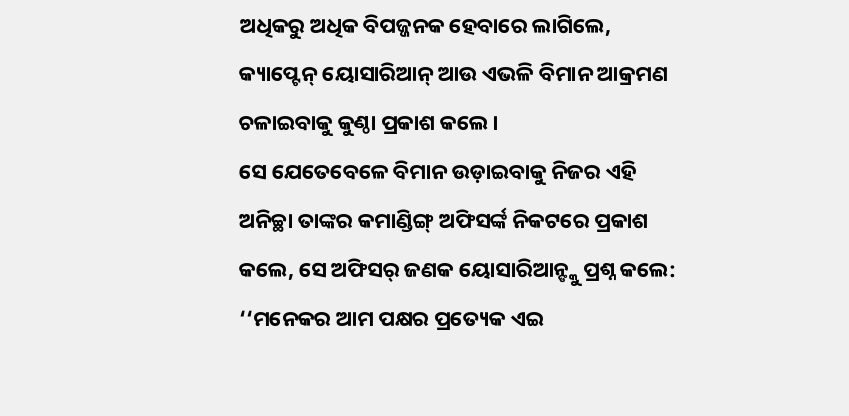ଅଧିକରୁ ଅଧିକ ବିପଜ୍ଜନକ ହେବାରେ ଲାଗିଲେ, କ୍ୟାପ୍ଟେନ୍ ୟୋସାରିଆନ୍ ଆଉ ଏଭଳି ବିମାନ ଆକ୍ରମଣ ଚଳାଇବାକୁ କୁଣ୍ଠା ପ୍ରକାଶ କଲେ।
ସେ ଯେତେବେଳେ ବିମାନ ଉଡ଼ାଇବାକୁ ନିଜର ଏହି ଅନିଚ୍ଛା ତାଙ୍କର କମାଣ୍ଡିଙ୍ଗ୍ ଅଫିସର୍ଙ୍କ ନିକଟରେ ପ୍ରକାଶ କଲେ, ସେ ଅଫିସର୍ ଜଣକ ୟୋସାରିଆନ୍ଙ୍କୁ ପ୍ରଶ୍ନ କଲେ: ‘‘ମନେକର ଆମ ପକ୍ଷର ପ୍ରତ୍ୟେକ ଏଇ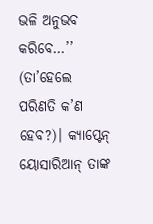ଭଳି ଅନୁଭବ କରିବେ…’’ (ତା’ହେଲେ ପରିଣତି କ’ଣ ହେବ?)। କ୍ୟାପ୍ଟେନ୍ ୟୋସାରିଆନ୍ ତାଙ୍କ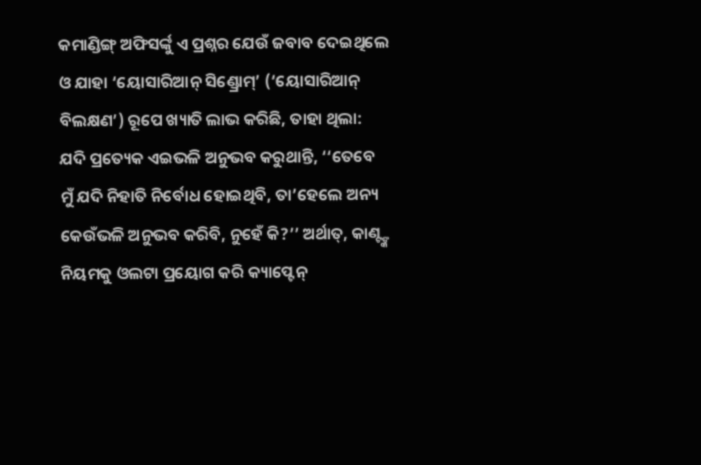କମାଣ୍ଡିଙ୍ଗ୍ ଅଫିସର୍ଙ୍କୁ ଏ ପ୍ରଶ୍ନର ଯେଉଁ ଜବାବ ଦେଇଥିଲେ ଓ ଯାହା ‘ୟୋସାରିଆନ୍ ସିଣ୍ଡ୍ରୋମ୍’ (‘ୟୋସାରିଆନ୍ ବିଲକ୍ଷଣ’) ରୂପେ ଖ୍ୟାତି ଲାଭ କରିଛି, ତାହା ଥିଲା: ଯଦି ପ୍ରତ୍ୟେକ ଏଇଭଳି ଅନୁଭବ କରୁଥାନ୍ତି, ‘‘ତେବେ ମୁଁ ଯଦି ନିହାତି ନିର୍ବୋଧ ହୋଇଥିବି, ତା’ହେଲେ ଅନ୍ୟ କେଉଁଭଳି ଅନୁଭବ କରିବି, ନୁହେଁ କି?’’ ଅର୍ଥାତ୍, କାଣ୍ଟ୍ଙ୍କ ନିୟମକୁ ଓଲଟା ପ୍ରୟୋଗ କରି କ୍ୟାପ୍ଟେନ୍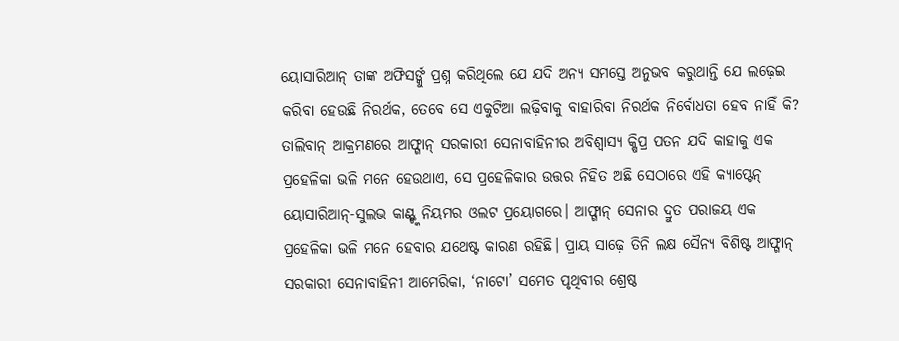ୟୋସାରିଆନ୍ ତାଙ୍କ ଅଫିସର୍ଙ୍କୁ ପ୍ରଶ୍ନ କରିଥିଲେ ଯେ ଯଦି ଅନ୍ୟ ସମସ୍ତେ ଅନୁଭବ କରୁଥାନ୍ତି ଯେ ଲଢ଼େଇ କରିବା ହେଉଛି ନିରର୍ଥକ, ତେବେ ସେ ଏକୁଟିଆ ଲଢ଼ିବାକୁ ବାହାରିବା ନିରର୍ଥକ ନିର୍ବୋଧତା ହେବ ନାହିଁ କି?
ତାଲିବାନ୍ ଆକ୍ରମଣରେ ଆଫ୍ଗାନ୍ ସରକାରୀ ସେନାବାହିନୀର ଅବିଶ୍ବାସ୍ୟ କ୍ଷିପ୍ର ପତନ ଯଦି କାହାକୁ ଏକ ପ୍ରହେଳିକା ଭଳି ମନେ ହେଉଥାଏ, ସେ ପ୍ରହେଳିକାର ଉତ୍ତର ନିହିତ ଅଛି ସେଠାରେ ଏହି କ୍ୟାପ୍ଟେନ୍ ୟୋସାରିଆନ୍-ସୁଲଭ କାଣ୍ଟ୍ଙ୍କ ନିୟମର ଓଲଟ ପ୍ରୟୋଗରେ। ଆଫ୍ଗାନ୍ ସେନାର ଦ୍ରୁତ ପରାଜୟ ଏକ ପ୍ରହେଳିକା ଭଳି ମନେ ହେବାର ଯଥେଷ୍ଟ କାରଣ ରହିଛି। ପ୍ରାୟ ସାଢ଼େ ତିନି ଲକ୍ଷ ସୈନ୍ୟ ବିଶିଷ୍ଟ ଆଫ୍ଗାନ୍ ସରକାରୀ ସେନାବାହିନୀ ଆମେରିକା, ‘ନାଟୋ’ ସମେତ ପୃଥିବୀର ଶ୍ରେଷ୍ଠ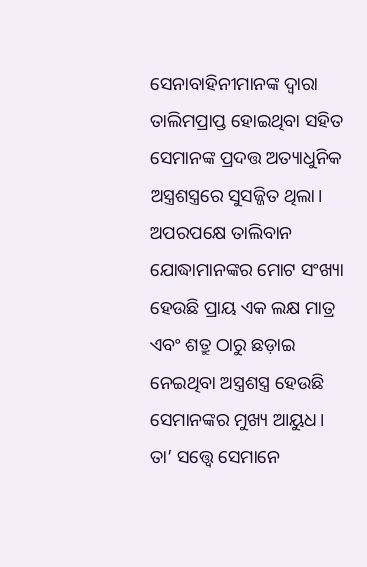ସେନାବାହିନୀମାନଙ୍କ ଦ୍ବାରା ତାଲିମପ୍ରାପ୍ତ ହୋଇଥିବା ସହିତ ସେମାନଙ୍କ ପ୍ରଦତ୍ତ ଅତ୍ୟାଧୁନିକ ଅସ୍ତ୍ରଶସ୍ତ୍ରରେ ସୁସଜ୍ଜିତ ଥିଲା। ଅପରପକ୍ଷେ ତାଲିବାନ ଯୋଦ୍ଧାମାନଙ୍କର ମୋଟ ସଂଖ୍ୟା ହେଉଛି ପ୍ରାୟ ଏକ ଲକ୍ଷ ମାତ୍ର ଏବଂ ଶତ୍ରୁ ଠାରୁ ଛଡ଼ାଇ ନେଇଥିବା ଅସ୍ତ୍ରଶସ୍ତ୍ର ହେଉଛି ସେମାନଙ୍କର ମୁଖ୍ୟ ଆୟୁଧ। ତା’ ସତ୍ତ୍ବେ ସେମାନେ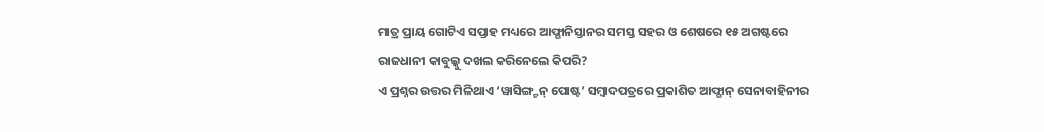ମାତ୍ର ପ୍ରାୟ ଗୋଟିଏ ସପ୍ତାହ ମଧ୍ୟରେ ଆଫ୍ଗାନିସ୍ତାନର ସମସ୍ତ ସହର ଓ ଶେଷରେ ୧୫ ଅଗଷ୍ଟରେ ରାଜଧାନୀ କାବୁଲ୍କୁ ଦଖଲ କରିନେଲେ କିପରି?
ଏ ପ୍ରଶ୍ନର ଉତ୍ତର ମିଳିଥାଏ ‘ୱାସିଙ୍ଗ୍ଟନ୍ ପୋଷ୍ଟ’ ସମ୍ବାଦପତ୍ରରେ ପ୍ରକାଶିତ ଆଫ୍ଗାନ୍ ସେନାବାହିନୀର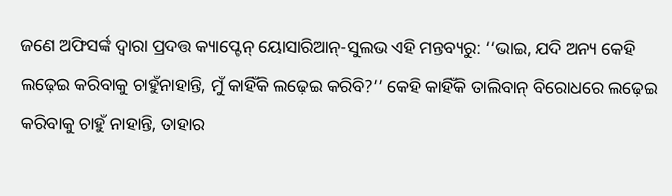ଜଣେ ଅଫିସର୍ଙ୍କ ଦ୍ବାରା ପ୍ରଦତ୍ତ କ୍ୟାପ୍ଟେନ୍ ୟୋସାରିଆନ୍-ସୁଲଭ ଏହି ମନ୍ତବ୍ୟରୁ: ‘‘ଭାଇ, ଯଦି ଅନ୍ୟ କେହି ଲଢ଼େଇ କରିବାକୁ ଚାହୁଁନାହାନ୍ତି, ମୁଁ କାହିଁକି ଲଢ଼େଇ କରିବି?’’ କେହି କାହିଁକି ତାଲିବାନ୍ ବିରୋଧରେ ଲଢ଼େଇ କରିବାକୁ ଚାହୁଁ ନାହାନ୍ତି, ତାହାର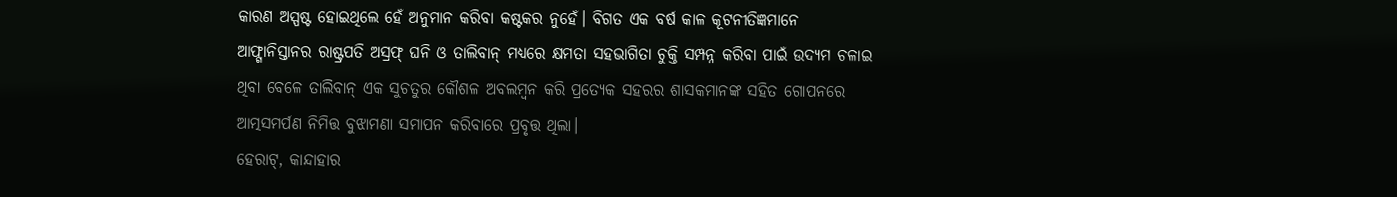କାରଣ ଅସ୍ପଷ୍ଟ ହୋଇଥିଲେ ହେଁ ଅନୁମାନ କରିବା କଷ୍ଟକର ନୁହେଁ। ବିଗତ ଏକ ବର୍ଷ କାଳ କୂଟନୀତିଜ୍ଞମାନେ ଆଫ୍ଗାନିସ୍ତାନର ରାଷ୍ଟ୍ରପତି ଅସ୍ରଫ୍ ଘନି ଓ ତାଲିବାନ୍ ମଧ୍ୟରେ କ୍ଷମତା ସହଭାଗିତା ଚୁକ୍ତି ସମ୍ପନ୍ନ କରିବା ପାଇଁ ଉଦ୍ୟମ ଚଳାଇ ଥିବା ବେଳେ ତାଲିବାନ୍ ଏକ ସୁଚତୁର କୌଶଳ ଅବଲମ୍ବନ କରି ପ୍ରତ୍ୟେକ ସହରର ଶାସକମାନଙ୍କ ସହିତ ଗୋପନରେ ଆତ୍ମସମର୍ପଣ ନିମିତ୍ତ ବୁଝାମଣା ସମାପନ କରିବାରେ ପ୍ରବୃତ୍ତ ଥିଲା।
ହେରାଟ୍, କାନ୍ଦାହାର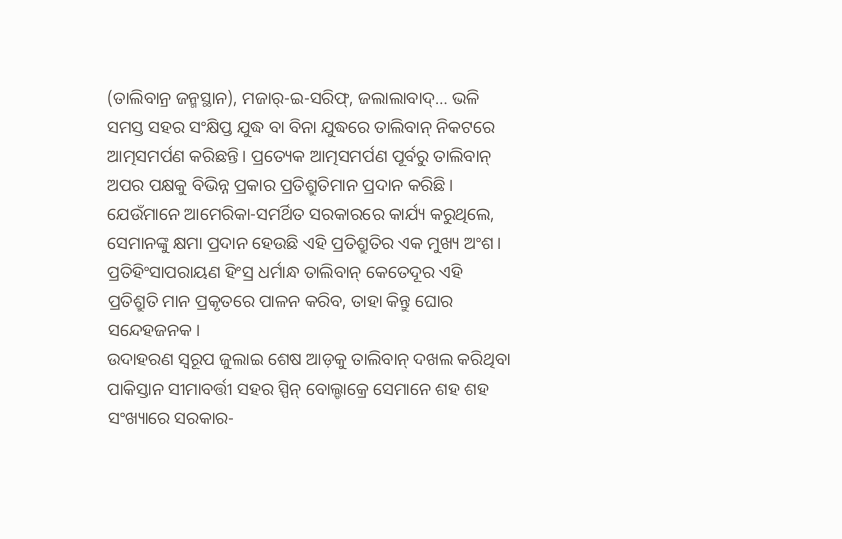(ତାଲିବାନ୍ର ଜନ୍ମସ୍ଥାନ), ମଜାର୍-ଇ-ସରିଫ୍, ଜଲାଲାବାଦ୍… ଭଳି ସମସ୍ତ ସହର ସଂକ୍ଷିପ୍ତ ଯୁଦ୍ଧ ବା ବିନା ଯୁଦ୍ଧରେ ତାଲିବାନ୍ ନିକଟରେ ଆତ୍ମସମର୍ପଣ କରିଛନ୍ତି। ପ୍ରତ୍ୟେକ ଆତ୍ମସମର୍ପଣ ପୂର୍ବରୁ ତାଲିବାନ୍ ଅପର ପକ୍ଷକୁ ବିଭିନ୍ନ ପ୍ରକାର ପ୍ରତିଶ୍ରୁତିମାନ ପ୍ରଦାନ କରିଛି। ଯେଉଁମାନେ ଆମେରିକା-ସମର୍ଥିତ ସରକାରରେ କାର୍ଯ୍ୟ କରୁଥିଲେ, ସେମାନଙ୍କୁ କ୍ଷମା ପ୍ରଦାନ ହେଉଛି ଏହି ପ୍ରତିଶ୍ରୁତିର ଏକ ମୁଖ୍ୟ ଅଂଶ।
ପ୍ରତିହିଂସାପରାୟଣ ହିଂସ୍ର ଧର୍ମାନ୍ଧ ତାଲିବାନ୍ କେତେଦୂର ଏହି ପ୍ରତିଶ୍ରୁତି ମାନ ପ୍ରକୃତରେ ପାଳନ କରିବ, ତାହା କିନ୍ତୁ ଘୋର ସନ୍ଦେହଜନକ।
ଉଦାହରଣ ସ୍ବରୂପ ଜୁଲାଇ ଶେଷ ଆଡ଼କୁ ତାଲିବାନ୍ ଦଖଲ କରିଥିବା ପାକିସ୍ତାନ ସୀମାବର୍ତ୍ତୀ ସହର ସ୍ପିନ୍ ବୋଲ୍ଡାକ୍ରେ ସେମାନେ ଶହ ଶହ ସଂଖ୍ୟାରେ ସରକାର-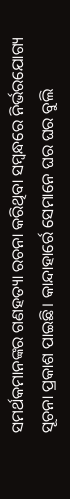ସମର୍ଥକମାନଙ୍କର ଗଣହତ୍ୟା ରଚନା କରିଥିବା ସମ୍ବନ୍ଧରେ ନିର୍ଭରଯୋଗ୍ୟ ସୂଚନା ପ୍ରକାଶ ପାଇଛି। କାନ୍ଦାହାର୍ରେ ସେମାନେ ଘର ଘର ବୁଲି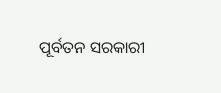ପୂର୍ବତନ ସରକାରୀ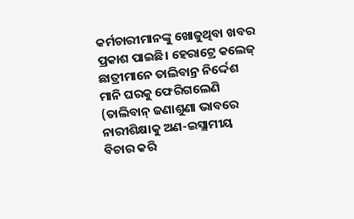କର୍ମଚାରୀମାନଙ୍କୁ ଖୋଜୁଥିବା ଖବର ପ୍ରକାଶ ପାଇଛି। ହେରାଟ୍ରେ କଲେଜ୍ ଛାତ୍ରୀମାନେ ତାଲିବାନ୍ର ନିର୍ଦ୍ଦେଶ ମାନି ଘରକୁ ଫେରିଗଲେଣି (ତାଲିବାନ୍ ଜଣାଶୁଣା ଭାବରେ ନାରୀଶିକ୍ଷାକୁ ଅଣ-ଇସ୍ଲାମୀୟ ବିଚାର କରି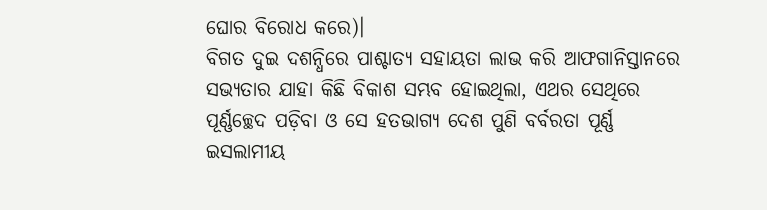ଘୋର ବିରୋଧ କରେ)।
ବିଗତ ଦୁଇ ଦଶନ୍ଧିରେ ପାଶ୍ଚାତ୍ୟ ସହାୟତା ଲାଭ କରି ଆଫଗାନିସ୍ତାନରେ ସଭ୍ୟତାର ଯାହା କିଛି ବିକାଶ ସମ୍ଭବ ହୋଇଥିଲା, ଏଥର ସେଥିରେ ପୂର୍ଣ୍ଣଚ୍ଛେଦ ପଡ଼ିବା ଓ ସେ ହତଭାଗ୍ୟ ଦେଶ ପୁଣି ବର୍ବରତା ପୂର୍ଣ୍ଣ ଇସଲାମୀୟ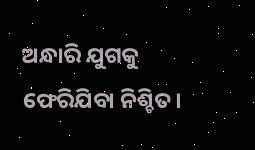ଅନ୍ଧାରି ଯୁଗକୁ ଫେରିଯିବା ନିଶ୍ଚିତ।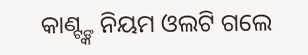କାଣ୍ଟ୍ଙ୍କ ନିୟମ ଓଲଟି ଗଲେ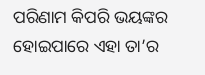ପରିଣାମ କିପରି ଭୟଙ୍କର ହୋଇପାରେ ଏହା ତା’ର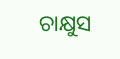ଚାକ୍ଷୁସ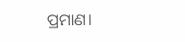ପ୍ରମାଣ।